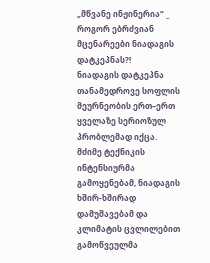„მწვანე ინჟინერია“ _ როგორ ებრძვიან მცენარეები ნიადაგის დატკეპნას?!
ნიადაგის დატკეპნა თანამედროვე სოფლის მეურნეობის ერთ–ერთ ყველაზე სერიოზულ პრობლემად იქცა.
მძიმე ტექნიკის ინტენსიურმა გამოყენებამ, ნიადაგის ხშირ-ხშირად დამუშავებამ და კლიმატის ცვლილებით გამოწვეულმა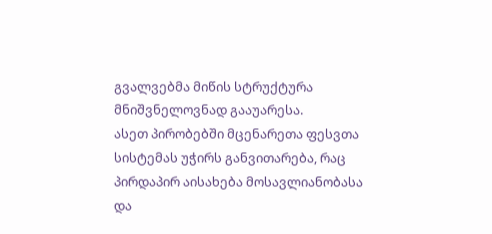გვალვებმა მიწის სტრუქტურა მნიშვნელოვნად გააუარესა.
ასეთ პირობებში მცენარეთა ფესვთა სისტემას უჭირს განვითარება, რაც პირდაპირ აისახება მოსავლიანობასა და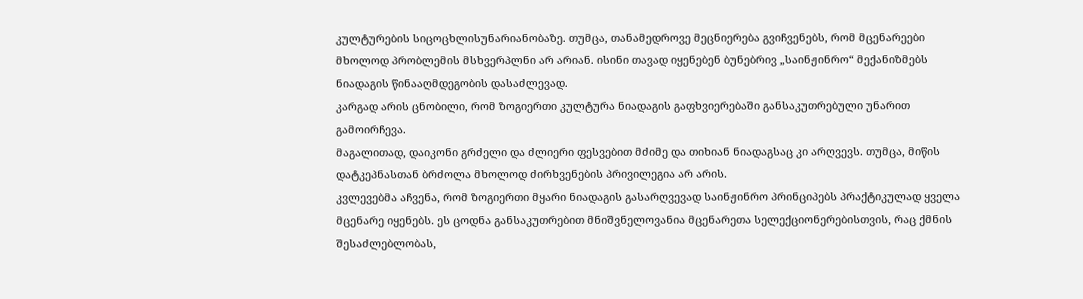კულტურების სიცოცხლისუნარიანობაზე. თუმცა, თანამედროვე მეცნიერება გვიჩვენებს, რომ მცენარეები მხოლოდ პრობლემის მსხვერპლნი არ არიან. ისინი თავად იყენებენ ბუნებრივ „საინჟინრო“ მექანიზმებს ნიადაგის წინააღმდეგობის დასაძლევად.
კარგად არის ცნობილი, რომ ზოგიერთი კულტურა ნიადაგის გაფხვიერებაში განსაკუთრებული უნარით გამოირჩევა.
მაგალითად, დაიკონი გრძელი და ძლიერი ფესვებით მძიმე და თიხიან ნიადაგსაც კი არღვევს. თუმცა, მიწის დატკეპნასთან ბრძოლა მხოლოდ ძირხვენების პრივილეგია არ არის.
კვლევებმა აჩვენა, რომ ზოგიერთი მყარი ნიადაგის გასარღვევად საინჟინრო პრინციპებს პრაქტიკულად ყველა მცენარე იყენებს. ეს ცოდნა განსაკუთრებით მნიშვნელოვანია მცენარეთა სელექციონერებისთვის, რაც ქმნის შესაძლებლობას,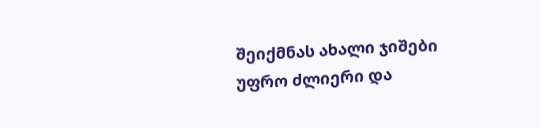შეიქმნას ახალი ჯიშები უფრო ძლიერი და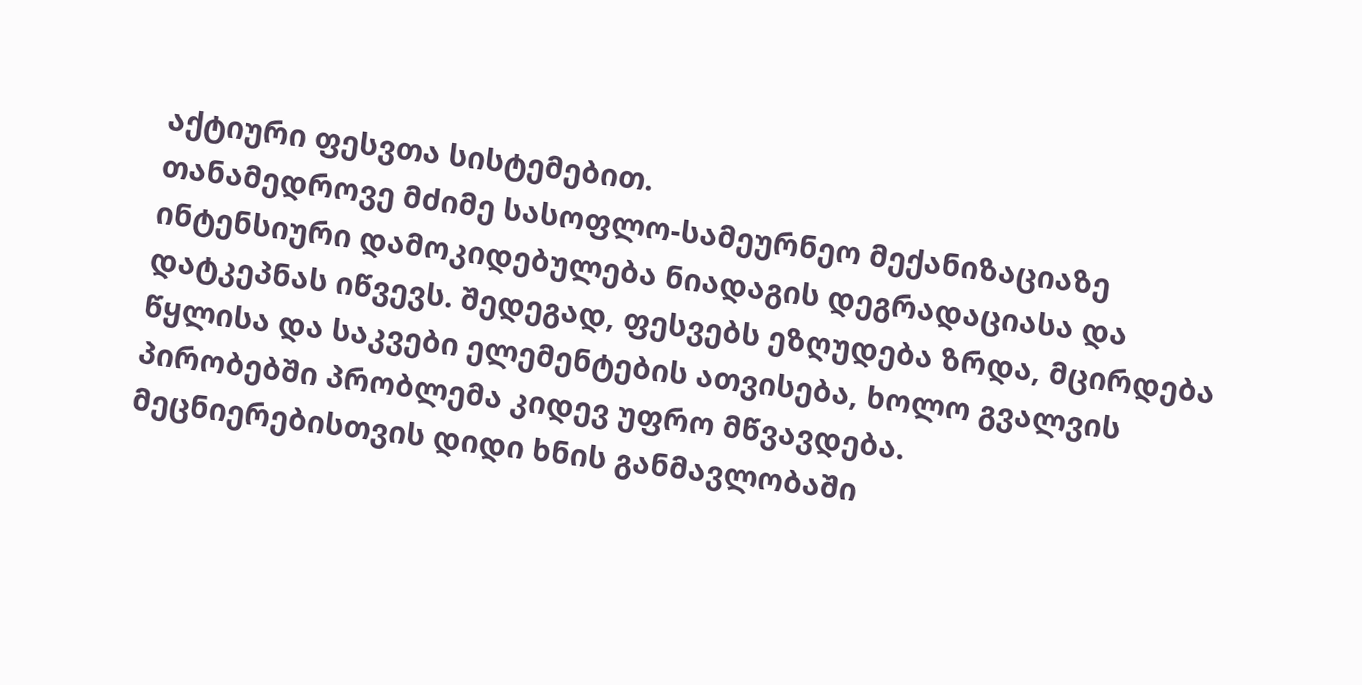აქტიური ფესვთა სისტემებით.
თანამედროვე მძიმე სასოფლო-სამეურნეო მექანიზაციაზე ინტენსიური დამოკიდებულება ნიადაგის დეგრადაციასა და დატკეპნას იწვევს. შედეგად, ფესვებს ეზღუდება ზრდა, მცირდება წყლისა და საკვები ელემენტების ათვისება, ხოლო გვალვის პირობებში პრობლემა კიდევ უფრო მწვავდება.
მეცნიერებისთვის დიდი ხნის განმავლობაში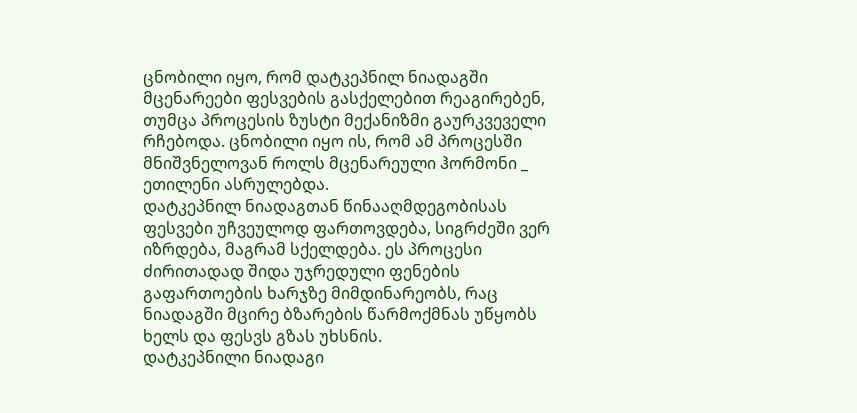ცნობილი იყო, რომ დატკეპნილ ნიადაგში მცენარეები ფესვების გასქელებით რეაგირებენ, თუმცა პროცესის ზუსტი მექანიზმი გაურკვეველი რჩებოდა. ცნობილი იყო ის, რომ ამ პროცესში მნიშვნელოვან როლს მცენარეული ჰორმონი _ ეთილენი ასრულებდა.
დატკეპნილ ნიადაგთან წინააღმდეგობისას ფესვები უჩვეულოდ ფართოვდება, სიგრძეში ვერ იზრდება, მაგრამ სქელდება. ეს პროცესი ძირითადად შიდა უჯრედული ფენების გაფართოების ხარჯზე მიმდინარეობს, რაც ნიადაგში მცირე ბზარების წარმოქმნას უწყობს ხელს და ფესვს გზას უხსნის.
დატკეპნილი ნიადაგი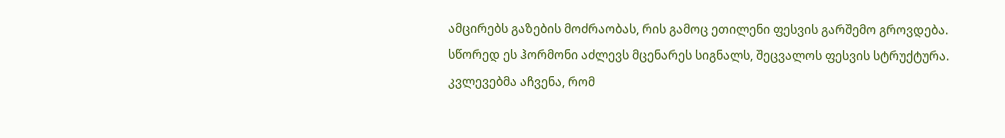ამცირებს გაზების მოძრაობას, რის გამოც ეთილენი ფესვის გარშემო გროვდება. სწორედ ეს ჰორმონი აძლევს მცენარეს სიგნალს, შეცვალოს ფესვის სტრუქტურა.
კვლევებმა აჩვენა, რომ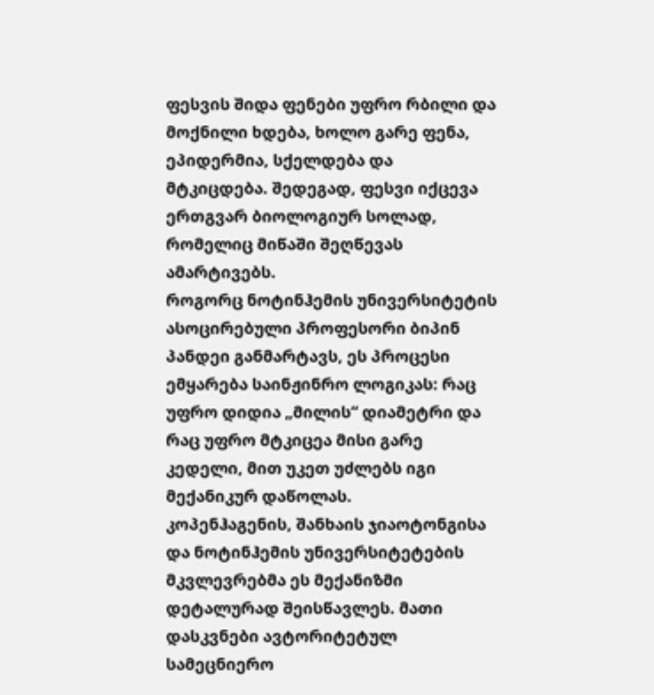ფესვის შიდა ფენები უფრო რბილი და მოქნილი ხდება, ხოლო გარე ფენა, ეპიდერმია, სქელდება და მტკიცდება. შედეგად, ფესვი იქცევა ერთგვარ ბიოლოგიურ სოლად, რომელიც მიწაში შეღწევას ამარტივებს.
როგორც ნოტინჰემის უნივერსიტეტის ასოცირებული პროფესორი ბიპინ პანდეი განმარტავს, ეს პროცესი ემყარება საინჟინრო ლოგიკას: რაც უფრო დიდია „მილის“ დიამეტრი და რაც უფრო მტკიცეა მისი გარე კედელი, მით უკეთ უძლებს იგი მექანიკურ დაწოლას.
კოპენჰაგენის, შანხაის ჯიაოტონგისა და ნოტინჰემის უნივერსიტეტების მკვლევრებმა ეს მექანიზმი დეტალურად შეისწავლეს. მათი დასკვნები ავტორიტეტულ სამეცნიერო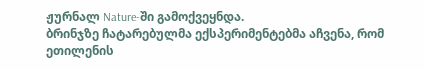ჟურნალ Nature-ში გამოქვეყნდა.
ბრინჯზე ჩატარებულმა ექსპერიმენტებმა აჩვენა, რომ ეთილენის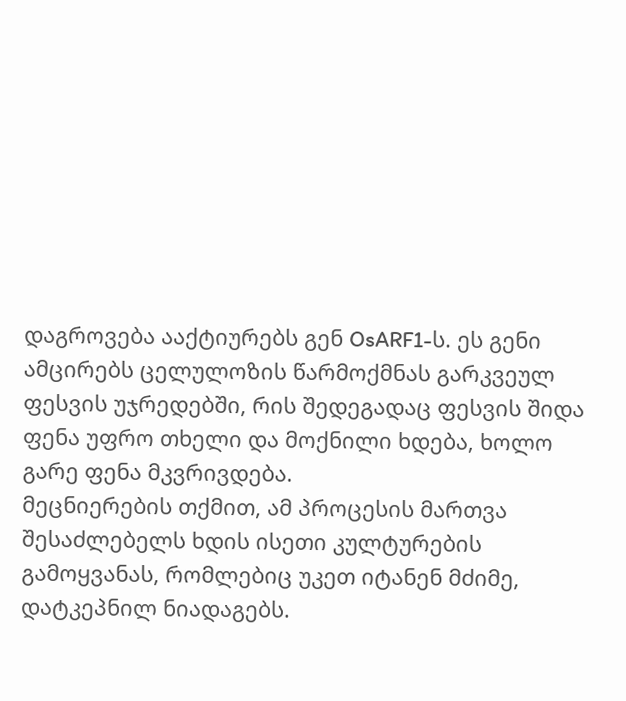დაგროვება ააქტიურებს გენ OsARF1-ს. ეს გენი ამცირებს ცელულოზის წარმოქმნას გარკვეულ ფესვის უჯრედებში, რის შედეგადაც ფესვის შიდა ფენა უფრო თხელი და მოქნილი ხდება, ხოლო გარე ფენა მკვრივდება.
მეცნიერების თქმით, ამ პროცესის მართვა შესაძლებელს ხდის ისეთი კულტურების გამოყვანას, რომლებიც უკეთ იტანენ მძიმე, დატკეპნილ ნიადაგებს.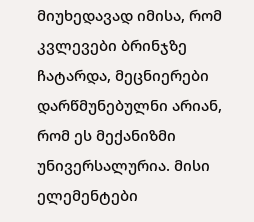მიუხედავად იმისა, რომ კვლევები ბრინჯზე ჩატარდა, მეცნიერები დარწმუნებულნი არიან, რომ ეს მექანიზმი უნივერსალურია. მისი ელემენტები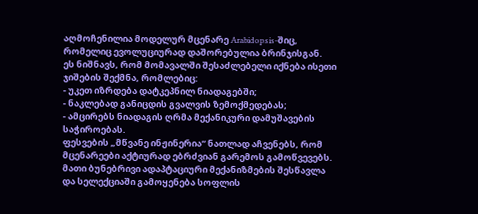აღმოჩენილია მოდელურ მცენარე Arabidopsis-შიც, რომელიც ევოლუციურად დაშორებულია ბრინჯისგან.
ეს ნიშნავს, რომ მომავალში შესაძლებელი იქნება ისეთი ჯიშების შექმნა, რომლებიც:
- უკეთ იზრდება დატკეპნილ ნიადაგებში;
- ნაკლებად განიცდის გვალვის ზემოქმედებას;
- ამცირებს ნიადაგის ღრმა მექანიკური დამუშავების საჭიროებას.
ფესვების „მწვანე ინჟინერია“ ნათლად აჩვენებს, რომ მცენარეები აქტიურად ებრძვიან გარემოს გამოწვევებს. მათი ბუნებრივი ადაპტაციური მექანიზმების შესწავლა და სელექციაში გამოყენება სოფლის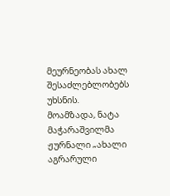მეურნეობას ახალ შესაძლებლობებს უხსნის.
მოამზადა, ნატა მაჭარაშვილმა
ჟურნალი „ახალი აგრარული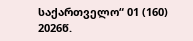საქართველო“ 01 (160) 2026წ.